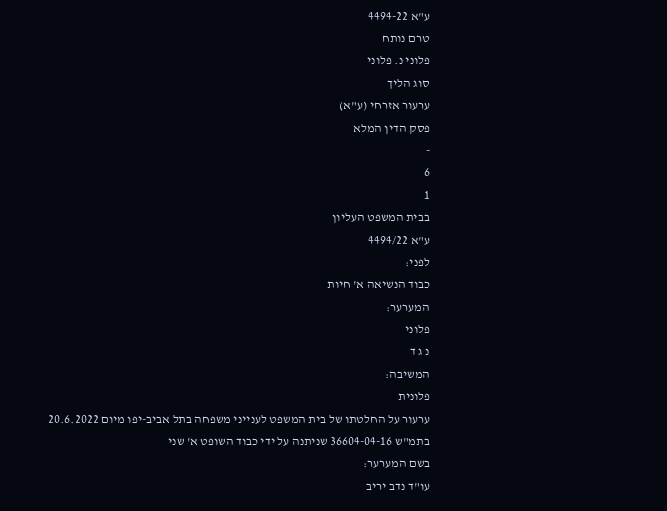ע"א 4494-22
טרם נותח
פלוני נ. פלוני
סוג הליך
ערעור אזרחי (ע"א)
פסק הדין המלא
-
6
1
בבית המשפט העליון
ע"א 4494/22
לפני:
כבוד הנשיאה א' חיות
המערער:
פלוני
נ ג ד
המשיבה:
פלונית
ערעור על החלטתו של בית המשפט לענייני משפחה בתל אביב-יפו מיום 20.6.2022 בתמ"ש 36604-04-16 שניתנה על ידי כבוד השופט א' שני
בשם המערער:
עו"ד נדב יריב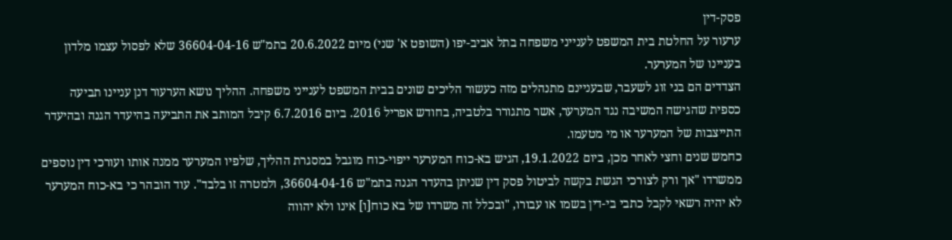פסק-דין
ערעור על החלטת בית המשפט לענייני משפחה בתל אביב-יפו (השופט א' שני) מיום 20.6.2022 בתמ"ש 36604-04-16 שלא לפסול עצמו מלדון בעניינו של המערער.
הצדדים הם בני זוג לשעבר, שבעניינם מתנהלים מזה כעשור הליכים שונים בבית המשפט לענייני משפחה. ההליך נושא הערעור דנן עניינו תביעה כספית שהגישה המשיבה נגד המערער, אשר מתגורר בלטביה, בחודש אפריל 2016. ביום 6.7.2016 קיבל המותב את התביעה בהיעדר הגנה ובהיעדר התייצבות של המערער או מי מטעמו.
כחמש שנים וחצי לאחר מכן, ביום 19.1.2022, הגיש בא-כוח המערער ייפוי-כוח מוגבל במסגרת ההליך, שלפיו המערער ממנה אותו ועורכי דין נוספים ממשרדו "אך ורק לצורכי הגשת בקשה לביטול פסק דין שניתן בהעדר הגנה בתמ"ש 36604-04-16, ולמטרה זו בלבד". עוד הובהר כי בא-כוח המערער לא יהיה רשאי לקבל כתבי בי-דין בשמו או עבורו, "ובכלל זה משרדו של בא כוח[ו] אינו ולא יהווה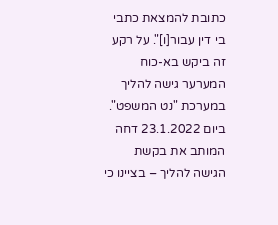כתובת להמצאת כתבי בי דין עבור[ו]". על רקע זה ביקש בא-כוח המערער גישה להליך במערכת "נט המשפט".
ביום 23.1.2022 דחה המותב את בקשת הגישה להליך – בציינו כי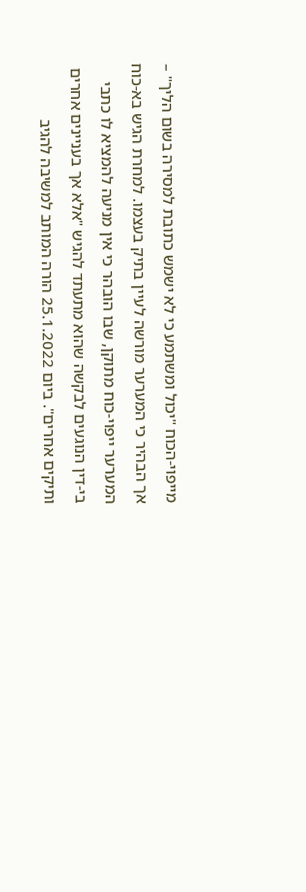מייפוי-הכוח "יכול ומשתמע כי לא ישמש כתובת למסירה בשום הליך" – אך הבהיר כי המערער מורשה לעיין בתיק בעצמו. למחרת הגיש בא-כוח המערער ייפוי-כוח מתוקן, שבו הובהר כי אין מניעה להמציא לו כתבי בי-דין הנוגעים לבקשה שהוא מתעתד להגיש "אלא אך בעניינים אחרים ותיקים אחרים". ביום 25.1.2022 הורה המותב למשיבה להגיב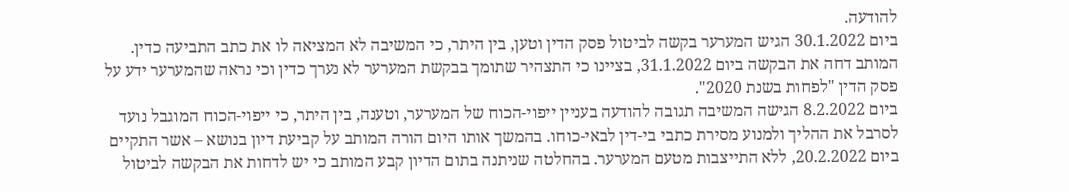להודעה.
ביום 30.1.2022 הגיש המערער בקשה לביטול פסק הדין וטען, בין היתר, כי המשיבה לא המציאה לו את כתב התביעה כדין. המותב דחה את הבקשה ביום 31.1.2022, בציינו כי התצהיר שתומך בבקשת המערער לא נערך כדין וכי נראה שהמערער ידע על פסק הדין "לפחות בשנת 2020".
ביום 8.2.2022 הגישה המשיבה תגובה להודעה בעניין ייפוי-הכוח של המערער, וטענה, בין היתר, כי ייפוי-הכוח המוגבל נועד לסרבל את ההליך ולמנוע מסירת כתבי בי-דין לבאי-כוחו. בהמשך אותו היום הורה המותב על קביעת דיון בנושא – אשר התקיים ביום 20.2.2022, ללא התייצבות מטעם המערער. בהחלטה שניתנה בתום הדיון קבע המותב כי יש לדחות את הבקשה לביטול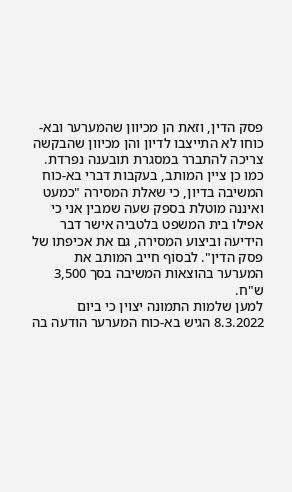פסק הדין, וזאת הן מכיוון שהמערער ובא-כוחו לא התייצבו לדיון והן מכיוון שהבקשה צריכה להתברר במסגרת תובענה נפרדת. כמו כן ציין המותב, בעקבות דברי בא-כוח המשיבה בדיון, כי שאלת המסירה "כמעט ואיננה מוטלת בספק שעה שמבין אני כי אפילו בית המשפט בלטביה אישר דבר הידיעה וביצוע המסירה, גם את אכיפתו של פסק הדין". לבסוף חייב המותב את המערער בהוצאות המשיבה בסך 3,500 ש"ח.
למען שלמות התמונה יצוין כי ביום 8.3.2022 הגיש בא-כוח המערער הודעה בה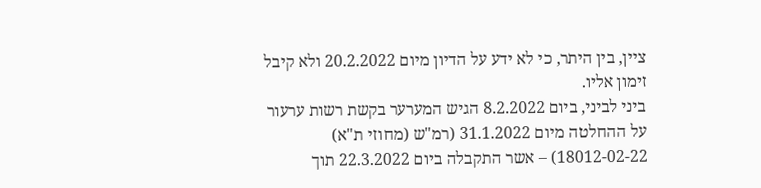ציין, בין היתר, כי לא ידע על הדיון מיום 20.2.2022 ולא קיבל זימון אליו.
ביני לביני, ביום 8.2.2022 הגיש המערער בקשת רשות ערעור על ההחלטה מיום 31.1.2022 (רמ"ש (מחוזי ת"א) 18012-02-22) – אשר התקבלה ביום 22.3.2022 תוך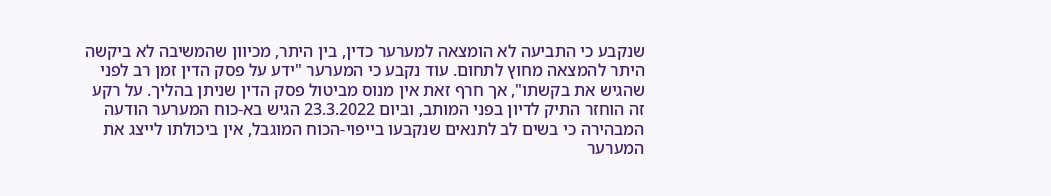שנקבע כי התביעה לא הומצאה למערער כדין, בין היתר, מכיוון שהמשיבה לא ביקשה היתר להמצאה מחוץ לתחום. עוד נקבע כי המערער "ידע על פסק הדין זמן רב לפני שהגיש את בקשתו", אך חרף זאת אין מנוס מביטול פסק הדין שניתן בהליך. על רקע זה הוחזר התיק לדיון בפני המותב, וביום 23.3.2022 הגיש בא-כוח המערער הודעה המבהירה כי בשים לב לתנאים שנקבעו בייפוי-הכוח המוגבל, אין ביכולתו לייצג את המערער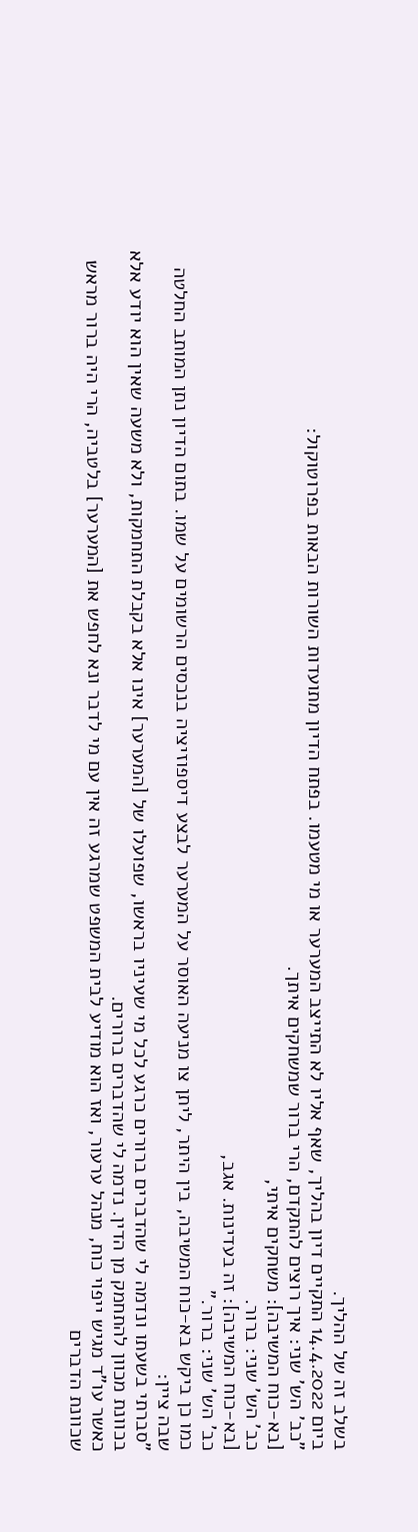בשלב זה של ההליך.
ביום 14.4.2022 התקיים דיון בהליך, שאף אליו לא התייצב המערער או מי מטעמו. בפתח הדיון מתועדות השורות הבאות בפרוטוקול:
"כב' הש' שני: איך רוצים להתקדם, הרי ברור שמשחקים איתך.
[בא-כוח המשיבה]: משחקים איתי,
כב' הש' שני: ברור.
[בא-כוח המשיבה]: זה בעדינות. אגב,
כב' הש' שני: ברור."
כמו כן ביקש בא-כוח המשיבה, בין היתר, ליתן צו מניעה האוסר על המערער לבצע דיספוזיציה בנכסים הרשומים על שמו. בתום הדיון נתן המותב החלטה שבה ציין:
"סברתי בשעתו ונדמה לי שהדברים ברורים כרגע לכל מי שעיניו בראשו, שפועלו של [המערער] אינו אלא בקבלת התחמקות, ולא משעה שאין הוא יודע אלא בכוונת מכוון להתחמק מן הדין. נדמה לי שהדברים ברורים.
כאשר עו"ד מגיש ייפוי כוח, מנהל ערעור, ואז הוא מודיע לבית המשפט שמרגע זה אין עם מי לדבר ונא לחפש את [המערער] בלטביה, הרי היה ברור מראש שכוונת הדברים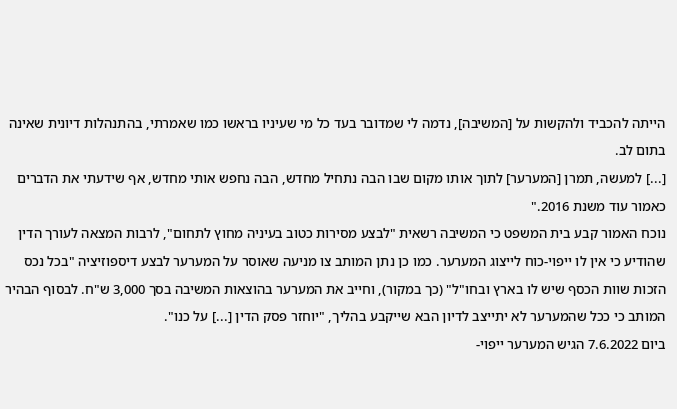הייתה להכביד ולהקשות על [המשיבה], נדמה לי שמדובר בעד כל מי שעיניו בראשו כמו שאמרתי, בהתנהלות דיונית שאינה בתום לב.
[...] למעשה, תמרן [המערער] לתוך אותו מקום שבו הבה נתחיל מחדש, הבה נחפש אותי מחדש, אף שידעתי את הדברים כאמור עוד משנת 2016."
נוכח האמור קבע בית המשפט כי המשיבה רשאית "לבצע מסירות כטוב בעיניה מחוץ לתחום", לרבות המצאה לעורך הדין שהודיע כי אין לו ייפוי-כוח לייצוג המערער. כמו כן נתן המותב צו מניעה שאוסר על המערער לבצע דיספוזיציה "בכל נכס הזכות שוות הכסף שיש לו בארץ ובחו"ל" (כך במקור), וחייב את המערער בהוצאות המשיבה בסך 3,000 ש"ח. לבסוף הבהיר המותב כי ככל שהמערער לא יתייצב לדיון הבא שייקבע בהליך, "יוחזר פסק הדין [...] על כנו".
ביום 7.6.2022 הגיש המערער ייפוי-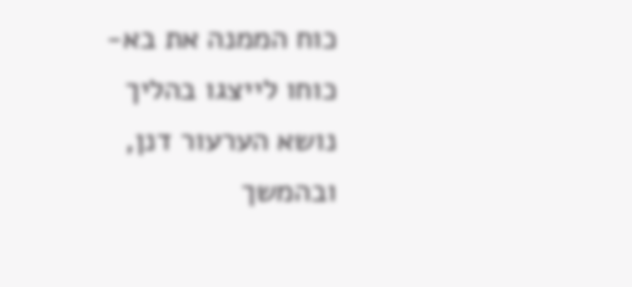כוח הממנה את בא-כוחו לייצגו בהליך נושא הערעור דנן, ובהמשך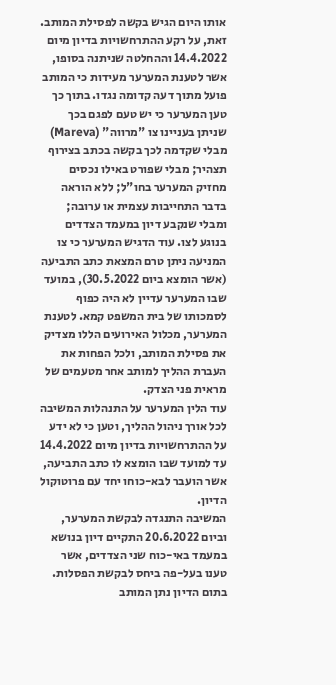אותו היום הגיש בקשה לפסילת המותב. זאת, על רקע ההתרחשויות בדיון מיום 14.4.2022 וההחלטה שניתנה בסופו, אשר לטענת המערער מעידות כי המותב פועל מתוך דעה קדומה נגדו. בתוך כך טען המערער כי יש טעם לפגם בכך שניתן בעניינו צו "מרווה" (Mareva) מבלי שקדמה לכך בקשה בכתב בצירוף תצהיר; מבלי שפורט באילו נכסים מחזיק המערער בחו"ל; ללא הוראה בדבר התחייבות עצמית או ערובה; ומבלי שנקבע דיון במעמד הצדדים בנוגע לצו. עוד הדגיש המערער כי צו המניעה ניתן טרם המצאת כתב התביעה (אשר הומצא ביום 30.5.2022), במועד שבו המערער עדיין לא היה כפוף לסמכותו של בית המשפט קמא. לטענת המערער, מכלול האירועים הללו מצדיק את פסילת המותב, ולכל הפחות את העברת ההליך למותב אחר מטעמים של מראית פני הצדק.
עוד הלין המערער על התנהלות המשיבה לכל אורך ניהול ההליך, וטען כי לא ידע על ההתרחשויות בדיון מיום 14.4.2022 עד למועד שבו הומצא לו כתב התביעה, אשר הועבר לבא-כוחו יחד עם פרוטוקול הדיון.
המשיבה התנגדה לבקשת המערער, וביום 20.6.2022 התקיים דיון בנושא במעמד באי-כוח שני הצדדים, אשר טענו בעל-פה ביחס לבקשת הפסלות. בתום הדיון נתן המותב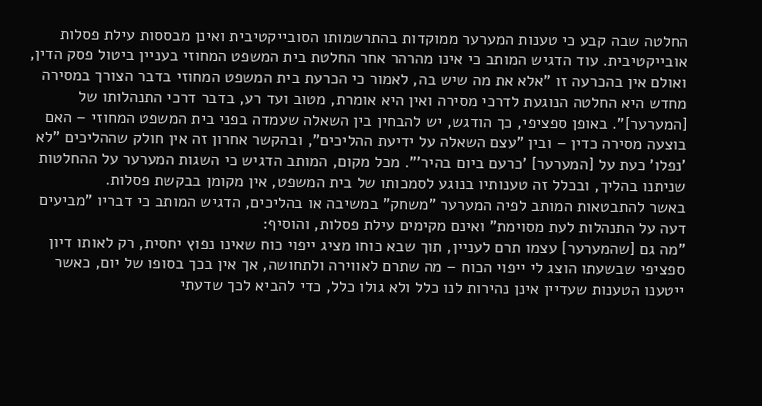החלטה שבה קבע כי טענות המערער ממוקדות בהתרשמותו הסובייקטיבית ואינן מבססות עילת פסלות אובייקטיבית. עוד הדגיש המותב כי אינו מהרהר אחר החלטת בית המשפט המחוזי בעניין ביטול פסק הדין, ואולם אין בהכרעה זו "אלא את מה שיש בה, לאמור כי הכרעת בית המשפט המחוזי בדבר הצורך במסירה מחדש היא החלטה הנוגעת לדרכי מסירה ואין היא אומרת, מטוב ועד רע, בדבר דרכי התנהלותו של [המערער]". באופן ספציפי, כך הודגש, יש להבחין בין השאלה שעמדה בפני בית המשפט המחוזי – האם בוצעה מסירה כדין – ובין "עצם השאלה על ידיעת ההליכים", ובהקשר אחרון זה אין חולק שההליכים "לא 'נפלו' כעת על [המערער] 'כרעם ביום בהיר'". מכל מקום, המותב הדגיש כי השגות המערער על ההחלטות שניתנו בהליך, ובכלל זה טענותיו בנוגע לסמכותו של בית המשפט, אין מקומן בבקשת פסלות.
באשר להתבטאות המותב לפיה המערער "משחק" במשיבה או בהליכים, הדגיש המותב כי דבריו "מביעים דעה על התנהלות לעת מסוימת" ואינם מקימים עילת פסלות, והוסיף:
"מה גם [שהמערער] עצמו תרם לעניין, תוך שבא כוחו מציג ייפוי כוח שאינו נפוץ יחסית, רק לאותו דיון ספציפי שבשעתו הוצג לי ייפוי הכוח – מה שתרם לאווירה ולתחושה, אך אין בכך בסופו של יום, כאשר ייטענו הטענות שעדיין אינן נהירות לנו כלל ולא גולו כלל, כדי להביא לכך שדעתי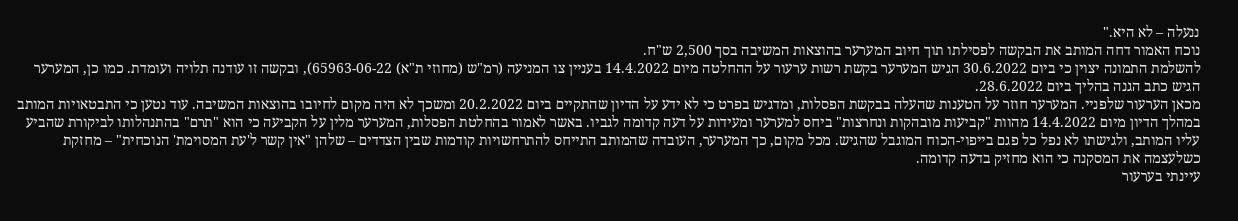ננעלה – לא היא."
נוכח האמור דחה המותב את הבקשה לפסילתו תוך חיוב המערער בהוצאות המשיבה בסך 2,500 ש"ח.
להשלמת התמונה יצוין כי ביום 30.6.2022 הגיש המערער בקשת רשות ערעור על ההחלטה מיום 14.4.2022 בעניין צו המניעה (רמ"ש (מחוזי ת"א) 65963-06-22), ובקשה זו עודנה תלויה ועומדת. כמו כן, המערער הגיש כתב הגנה בהליך ביום 28.6.2022.
מכאן הערעור שלפניי. המערער חוזר על הטענות שהעלה בבקשת הפסלות, ומדגיש בפרט כי לא ידע על הדיון שהתקיים ביום 20.2.2022 ומשכך לא היה מקום לחיובו בהוצאות המשיבה. עוד נטען כי התבטאויות המותב במהלך הדיון מיום 14.4.2022 מהוות "קביעות מובהקות ונחרצות" ביחס למערער ומעידות על דעה קדומה לגביו. באשר לאמור בהחלטת הפסלות, המערער מלין על הקביעה כי הוא "תרם" בהתנהלותו לביקורת שהביע עליו המותב, ולגישתו לא נפל כל פגם בייפוי-הכוח המוגבל שהגיש. מכל מקום, כך המערער, העובדה שהמותב התייחס להתרחשויות קודמות שבין הצדדים – שלהן "אין קשר ל'עת המסוימת' הנוכחית" – מחזקת כשלעצמה את המסקנה כי הוא מחזיק בדעה קדומה.
עיינתי בערעור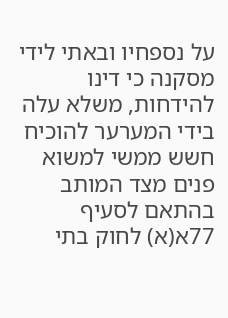על נספחיו ובאתי לידי מסקנה כי דינו להידחות, משלא עלה בידי המערער להוכיח חשש ממשי למשוא פנים מצד המותב בהתאם לסעיף 77א(א) לחוק בתי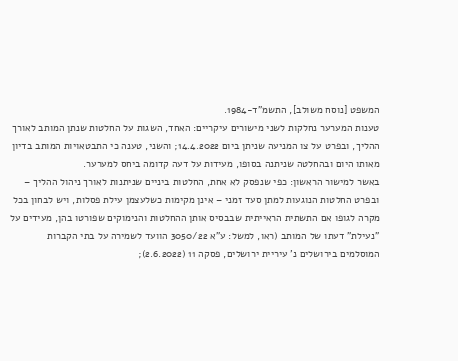המשפט [נוסח משולב], התשמ"ד-1984.
טענות המערער נחלקות לשני מישורים עיקריים: האחד, השגות על החלטות שנתן המותב לאורך ההליך, ובפרט על צו המניעה שניתן ביום 14.4.2022; והשני, טענה כי התבטאויות המותב בדיון מאותו היום ובהחלטה שניתנה בסופו, מעידות על דעה קדומה ביחס למערער.
באשר למישור הראשון: כפי שנפסק לא אחת, החלטות ביניים שניתנות לאורך ניהול ההליך – ובפרט החלטות הנוגעות למתן סעד זמני – אינן מקימות כשלעצמן עילת פסלות, ויש לבחון בכל מקרה לגופו אם התשתית הראייתית שבבסיס אותן ההחלטות והנימוקים שפורטו בהן, מעידים על "נעילת" דעתו של המותב (ראו, למשל: ע"א 3050/22 הוועד לשמירה על בתי הקברות המוסלמים בירושלים נ' עיריית ירושלים, פסקה 11 (2.6.2022);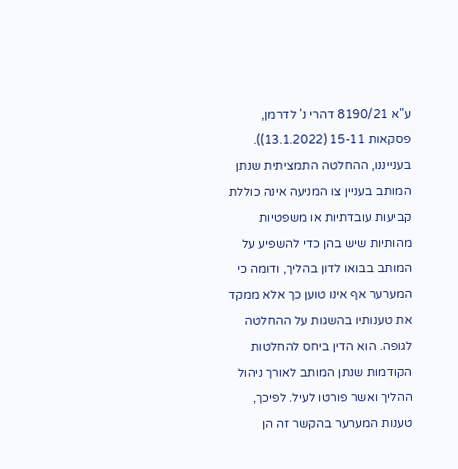ע"א 8190/21 דהרי נ' לדרמן, פסקאות 15-11 (13.1.2022)). בענייננו, ההחלטה התמציתית שנתן המותב בעניין צו המניעה אינה כוללת קביעות עובדתיות או משפטיות מהותיות שיש בהן כדי להשפיע על המותב בבואו לדון בהליך, ודומה כי המערער אף אינו טוען כך אלא ממקד את טענותיו בהשגות על ההחלטה לגופה. הוא הדין ביחס להחלטות הקודמות שנתן המותב לאורך ניהול ההליך ואשר פורטו לעיל. לפיכך, טענות המערער בהקשר זה הן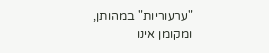"ערעוריות" במהותן, ומקומן אינו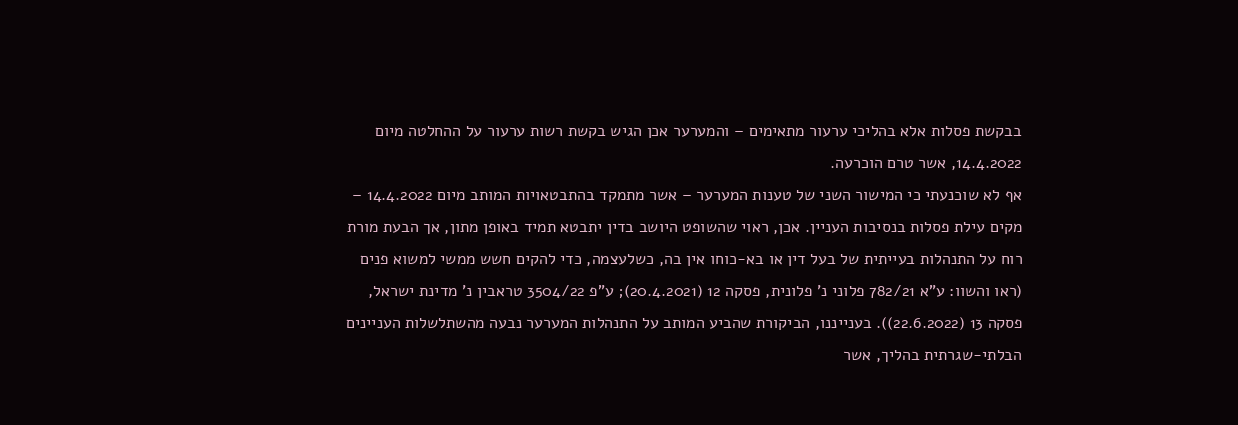בבקשת פסלות אלא בהליכי ערעור מתאימים – והמערער אכן הגיש בקשת רשות ערעור על ההחלטה מיום 14.4.2022, אשר טרם הוכרעה.
אף לא שוכנעתי כי המישור השני של טענות המערער – אשר מתמקד בהתבטאויות המותב מיום 14.4.2022 – מקים עילת פסלות בנסיבות העניין. אכן, ראוי שהשופט היושב בדין יתבטא תמיד באופן מתון, אך הבעת מורת רוח על התנהלות בעייתית של בעל דין או בא-כוחו אין בה, כשלעצמה, כדי להקים חשש ממשי למשוא פנים (ראו והשוו: ע"א 782/21 פלוני נ' פלונית, פסקה 12 (20.4.2021); ע"פ 3504/22 טראבין נ' מדינת ישראל, פסקה 13 (22.6.2022)). בענייננו, הביקורת שהביע המותב על התנהלות המערער נבעה מהשתלשלות העניינים הבלתי-שגרתית בהליך, אשר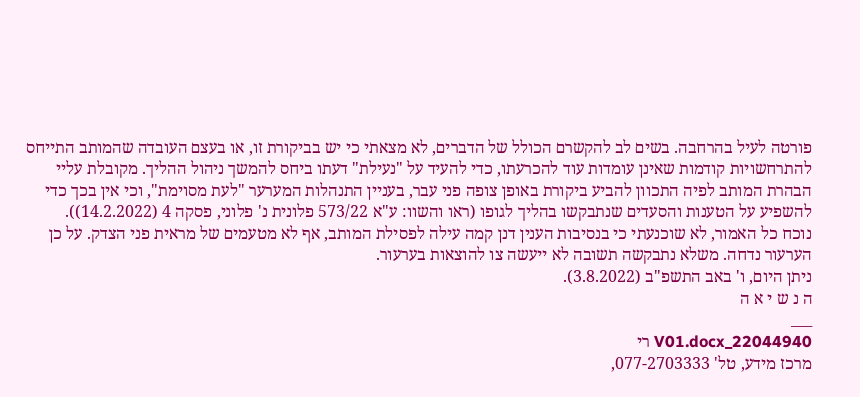פורטה לעיל בהרחבה. בשים לב להקשרם הכולל של הדברים, לא מצאתי כי יש בביקורת זו, או בעצם העובדה שהמותב התייחס להתרחשויות קודמות שאינן עומדות עוד להכרעתו, כדי להעיד על "נעילת" דעתו ביחס להמשך ניהול ההליך. מקובלת עליי הבהרת המותב לפיה התכוון להביע ביקורת באופן צופה פני עבר, בעניין התנהלות המערער "לעת מסוימת", וכי אין בכך כדי להשפיע על הטענות והסעדים שנתבקשו בהליך לגופו (ראו והשוו: ע"א 573/22 פלונית נ' פלוני, פסקה 4 (14.2.2022)).
נוכח כל האמור, לא שוכנעתי כי בנסיבות הענין דנן קמה עילה לפסילת המותב, אף לא מטעמים של מראית פני הצדק. על כן הערעור נדחה. משלא נתבקשה תשובה לא ייעשה צו להוצאות בערעור.
ניתן היום, ו' באב התשפ"ב (3.8.2022).
ה נ ש י א ה
___
22044940_V01.docx רי
מרכז מידע, טל' 077-2703333,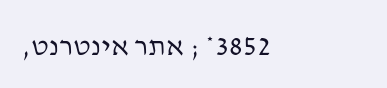3852* ; אתר אינטרנט,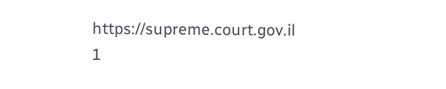https://supreme.court.gov.il
1